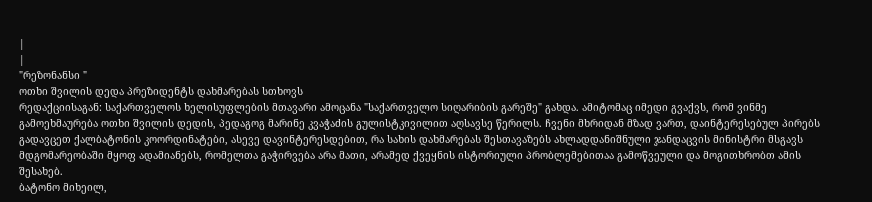|
|
"რეზონანსი "
ოთხი შვილის დედა პრეზიდენტს დახმარებას სთხოვს
რედაქციისაგან: საქართველოს ხელისუფლების მთავარი ამოცანა "საქართველო სიღარიბის გარეშე" გახდა. ამიტომაც იმედი გვაქვს, რომ ვინმე გამოეხმაურება ოთხი შვილის დედის, პედაგოგ მარინე კვაჭაძის გულისტკივილით აღსავსე წერილს. ჩვენი მხრიდან მზად ვართ, დაინტერესებულ პირებს გადავცეთ ქალბატონის კოორდინატები, ასევე დავინტერესდებით, რა სახის დახმარებას შესთავაზებს ახლადდანიშნული ჯანდაცვის მინისტრი მსგავს მდგომარეობაში მყოფ ადამიანებს, რომელთა გაჭირვება არა მათი, არამედ ქვეყნის ისტორიული პრობლემებითაა გამოწვეული და მოგითხრობთ ამის შესახებ.
ბატონო მიხეილ,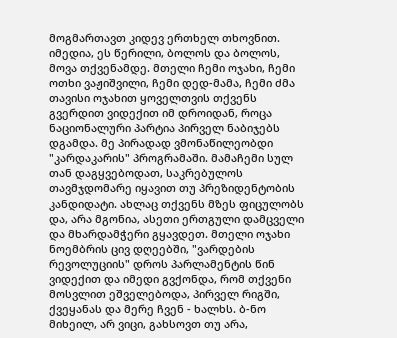მოგმართავთ კიდევ ერთხელ თხოვნით. იმედია, ეს წერილი, ბოლოს და ბოლოს, მოვა თქვენამდე. მთელი ჩემი ოჯახი, ჩემი ოთხი ვაჟიშვილი, ჩემი დედ-მამა, ჩემი ძმა თავისი ოჯახით ყოველთვის თქვენს გვერდით ვიდექით იმ დროიდან, როცა ნაციონალური პარტია პირველ ნაბიჯებს დგამდა. მე პირადად ვმონაწილეობდი "კარდაკარის" პროგრამაში. მამაჩემი სულ თან დაგყვებოდათ, საკრებულოს თავმჯდომარე იყავით თუ პრეზიდენტობის კანდიდატი. ახლაც თქვენს მზეს ფიცულობს და, არა მგონია, ასეთი ერთგული დამცველი და მხარდამჭერი გყავდეთ. მთელი ოჯახი ნოემბრის ცივ დღეებში, "ვარდების რევოლუციის" დროს პარლამენტის წინ ვიდექით და იმედი გვქონდა, რომ თქვენი მოსვლით ეშველებოდა, პირველ რიგში, ქვეყანას და მერე ჩვენ - ხალხს. ბ-ნო მიხეილ, არ ვიცი, გახსოვთ თუ არა,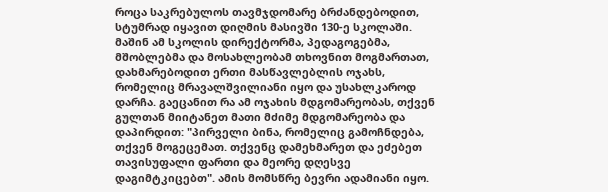როცა საკრებულოს თავმჯდომარე ბრძანდებოდით, სტუმრად იყავით დიღმის მასივში 130-ე სკოლაში. მაშინ ამ სკოლის დირექტორმა, პედაგოგებმა, მშობლებმა და მოსახლეობამ თხოვნით მოგმართათ, დახმარებოდით ერთი მასწავლებლის ოჯახს, რომელიც მრავალშვილიანი იყო და უსახლკაროდ დარჩა. გაეცანით რა ამ ოჯახის მდგომარეობას, თქვენ გულთან მიიტანეთ მათი მძიმე მდგომარეობა და დაპირდით: "პირველი ბინა, რომელიც გამოჩნდება, თქვენ მოგეცემათ. თქვენც დამეხმარეთ და ეძებეთ თავისუფალი ფართი და მეორე დღესვე დაგიმტკიცებთ". ამის მომსწრე ბევრი ადამიანი იყო.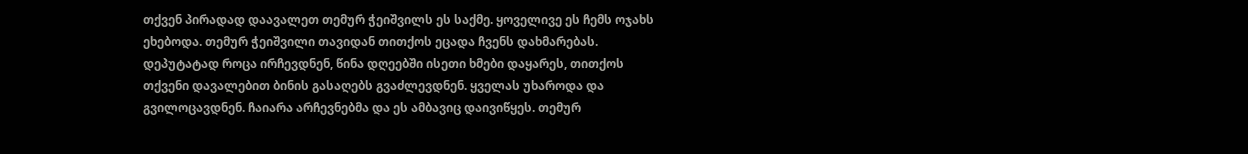თქვენ პირადად დაავალეთ თემურ ჭეიშვილს ეს საქმე. ყოველივე ეს ჩემს ოჯახს ეხებოდა. თემურ ჭეიშვილი თავიდან თითქოს ეცადა ჩვენს დახმარებას. დეპუტატად როცა ირჩევდნენ, წინა დღეებში ისეთი ხმები დაყარეს, თითქოს თქვენი დავალებით ბინის გასაღებს გვაძლევდნენ. ყველას უხაროდა და გვილოცავდნენ. ჩაიარა არჩევნებმა და ეს ამბავიც დაივიწყეს. თემურ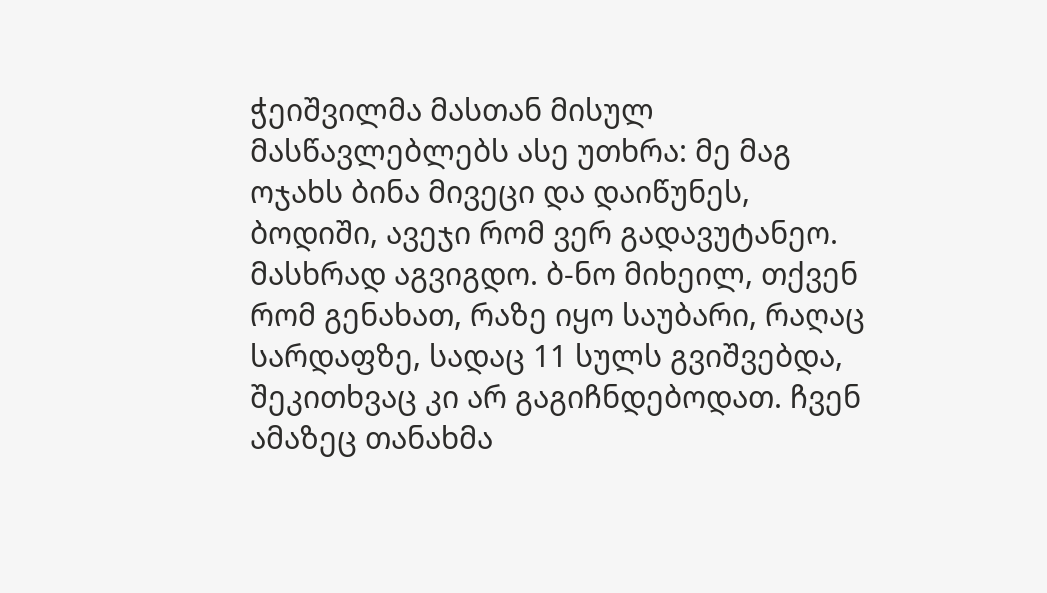ჭეიშვილმა მასთან მისულ მასწავლებლებს ასე უთხრა: მე მაგ ოჯახს ბინა მივეცი და დაიწუნეს, ბოდიში, ავეჯი რომ ვერ გადავუტანეო. მასხრად აგვიგდო. ბ-ნო მიხეილ, თქვენ რომ გენახათ, რაზე იყო საუბარი, რაღაც სარდაფზე, სადაც 11 სულს გვიშვებდა, შეკითხვაც კი არ გაგიჩნდებოდათ. ჩვენ ამაზეც თანახმა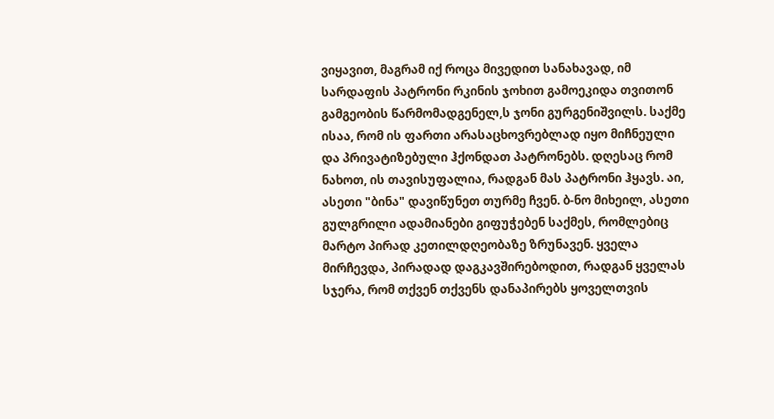ვიყავით, მაგრამ იქ როცა მივედით სანახავად, იმ სარდაფის პატრონი რკინის ჯოხით გამოეკიდა თვითონ გამგეობის წარმომადგენელ,ს ჯონი გურგენიშვილს. საქმე ისაა, რომ ის ფართი არასაცხოვრებლად იყო მიჩნეული და პრივატიზებული ჰქონდათ პატრონებს. დღესაც რომ ნახოთ, ის თავისუფალია, რადგან მას პატრონი ჰყავს. აი, ასეთი "ბინა" დავიწუნეთ თურმე ჩვენ. ბ-ნო მიხეილ, ასეთი გულგრილი ადამიანები გიფუჭებენ საქმეს, რომლებიც მარტო პირად კეთილდღეობაზე ზრუნავენ. ყველა მირჩევდა, პირადად დაგკავშირებოდით, რადგან ყველას სჯერა, რომ თქვენ თქვენს დანაპირებს ყოველთვის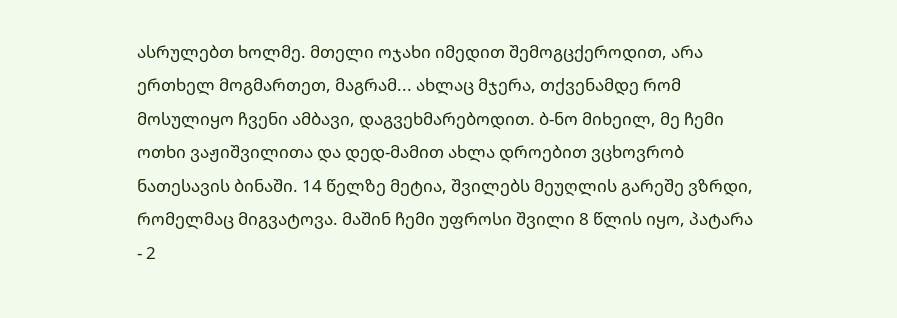ასრულებთ ხოლმე. მთელი ოჯახი იმედით შემოგცქეროდით, არა ერთხელ მოგმართეთ, მაგრამ... ახლაც მჯერა, თქვენამდე რომ მოსულიყო ჩვენი ამბავი, დაგვეხმარებოდით. ბ-ნო მიხეილ, მე ჩემი ოთხი ვაჟიშვილითა და დედ-მამით ახლა დროებით ვცხოვრობ ნათესავის ბინაში. 14 წელზე მეტია, შვილებს მეუღლის გარეშე ვზრდი, რომელმაც მიგვატოვა. მაშინ ჩემი უფროსი შვილი 8 წლის იყო, პატარა - 2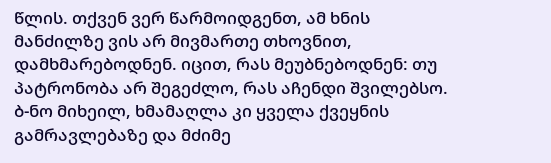წლის. თქვენ ვერ წარმოიდგენთ, ამ ხნის მანძილზე ვის არ მივმართე თხოვნით, დამხმარებოდნენ. იცით, რას მეუბნებოდნენ: თუ პატრონობა არ შეგეძლო, რას აჩენდი შვილებსო. ბ-ნო მიხეილ, ხმამაღლა კი ყველა ქვეყნის გამრავლებაზე და მძიმე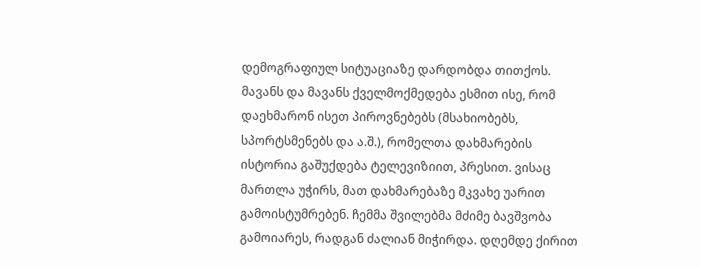დემოგრაფიულ სიტუაციაზე დარდობდა თითქოს. მავანს და მავანს ქველმოქმედება ესმით ისე, რომ დაეხმარონ ისეთ პიროვნებებს (მსახიობებს, სპორტსმენებს და ა.შ.), რომელთა დახმარების ისტორია გაშუქდება ტელევიზიით, პრესით. ვისაც მართლა უჭირს, მათ დახმარებაზე მკვახე უარით გამოისტუმრებენ. ჩემმა შვილებმა მძიმე ბავშვობა გამოიარეს, რადგან ძალიან მიჭირდა. დღემდე ქირით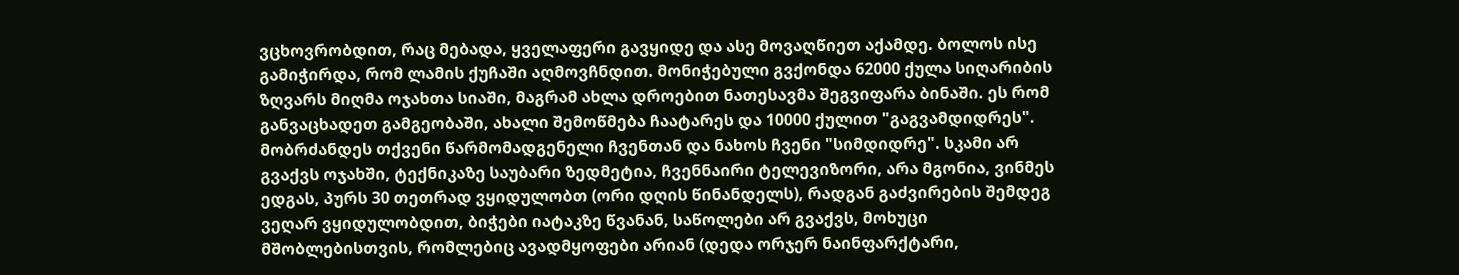ვცხოვრობდით, რაც მებადა, ყველაფერი გავყიდე და ასე მოვაღწიეთ აქამდე. ბოლოს ისე გამიჭირდა, რომ ლამის ქუჩაში აღმოვჩნდით. მონიჭებული გვქონდა 62000 ქულა სიღარიბის ზღვარს მიღმა ოჯახთა სიაში, მაგრამ ახლა დროებით ნათესავმა შეგვიფარა ბინაში. ეს რომ განვაცხადეთ გამგეობაში, ახალი შემოწმება ჩაატარეს და 10000 ქულით "გაგვამდიდრეს". მობრძანდეს თქვენი წარმომადგენელი ჩვენთან და ნახოს ჩვენი "სიმდიდრე". სკამი არ გვაქვს ოჯახში, ტექნიკაზე საუბარი ზედმეტია, ჩვენნაირი ტელევიზორი, არა მგონია, ვინმეს ედგას, პურს 30 თეთრად ვყიდულობთ (ორი დღის წინანდელს), რადგან გაძვირების შემდეგ ვეღარ ვყიდულობდით, ბიჭები იატაკზე წვანან, საწოლები არ გვაქვს, მოხუცი მშობლებისთვის, რომლებიც ავადმყოფები არიან (დედა ორჯერ ნაინფარქტარი,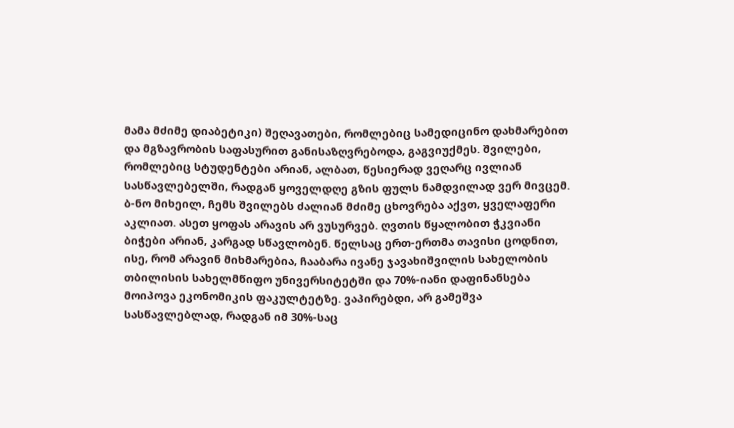მამა მძიმე დიაბეტიკი) შეღავათები, რომლებიც სამედიცინო დახმარებით და მგზავრობის საფასურით განისაზღვრებოდა, გაგვიუქმეს. შვილები, რომლებიც სტუდენტები არიან, ალბათ, წესიერად ვეღარც ივლიან სასწავლებელში, რადგან ყოველდღე გზის ფულს ნამდვილად ვერ მივცემ. ბ-ნო მიხეილ, ჩემს შვილებს ძალიან მძიმე ცხოვრება აქვთ, ყველაფერი აკლიათ. ასეთ ყოფას არავის არ ვუსურვებ. ღვთის წყალობით ჭკვიანი ბიჭები არიან, კარგად სწავლობენ. წელსაც ერთ-ერთმა თავისი ცოდნით, ისე, რომ არავინ მიხმარებია, ჩააბარა ივანე ჯავახიშვილის სახელობის თბილისის სახელმწიფო უნივერსიტეტში და 70%-იანი დაფინანსება მოიპოვა ეკონომიკის ფაკულტეტზე. ვაპირებდი, არ გამეშვა სასწავლებლად, რადგან იმ 30%-საც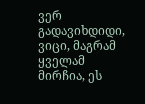ვერ გადავიხდიდი, ვიცი, მაგრამ ყველამ მირჩია, ეს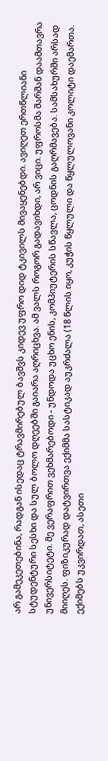არ გამეკეთებინა, რადგან ისედაც ტრავმირებულ ბავშვს კიდევ უფრო დიდ ტკივილს მივაყენებდი. ავიღეთ ერთწლიანი სტუდენტური სესხი და სულ ბოლო დღეებში გაიარა აღრიცხვა. ამ ვალს როგორ გადავიხდი, არ ვიცი. უფროსმა შარშან დაამთავრა უნივერსიტეტი. მე ვერაფრით ვეხმარებოდი - უნდოდა უცხო ენის, კომპიუტერის სწავლა, ცოდნის გაღრმავება. სამსახურში არსად მიიღეს. ფიზიკურად დატვირთვა ექიმმა სასტიკად აუკრძალა (18 წლის იყო, კუჭის წყლული და წყლულოვანი კოლიტი დაემართა. ექიმებს უკვირდათ, ასეთი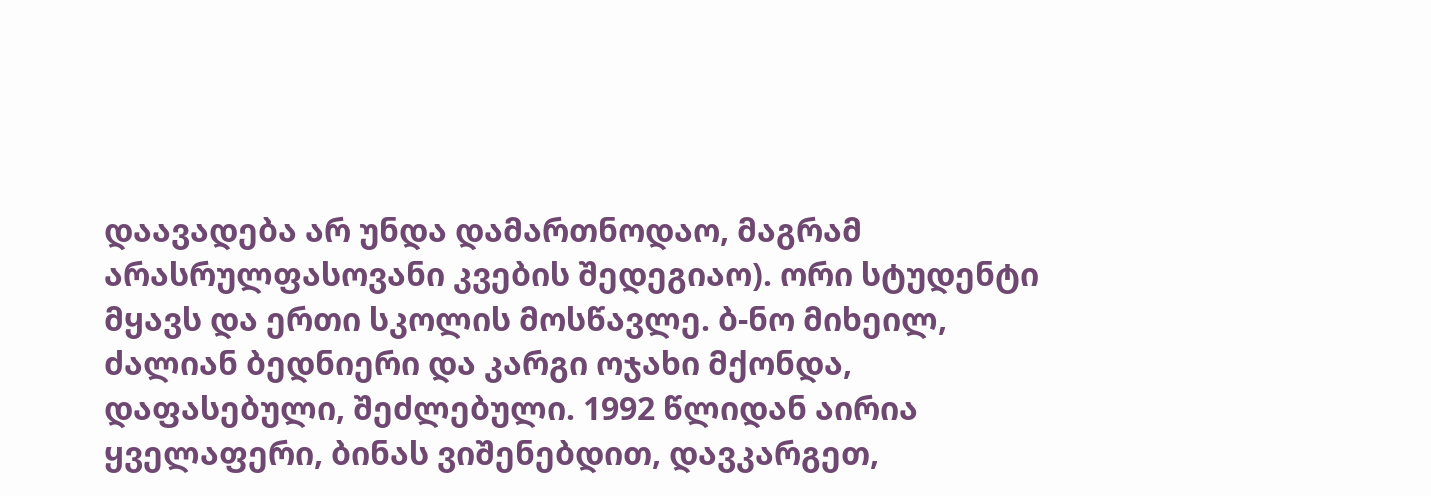დაავადება არ უნდა დამართნოდაო, მაგრამ არასრულფასოვანი კვების შედეგიაო). ორი სტუდენტი მყავს და ერთი სკოლის მოსწავლე. ბ-ნო მიხეილ, ძალიან ბედნიერი და კარგი ოჯახი მქონდა, დაფასებული, შეძლებული. 1992 წლიდან აირია ყველაფერი, ბინას ვიშენებდით, დავკარგეთ,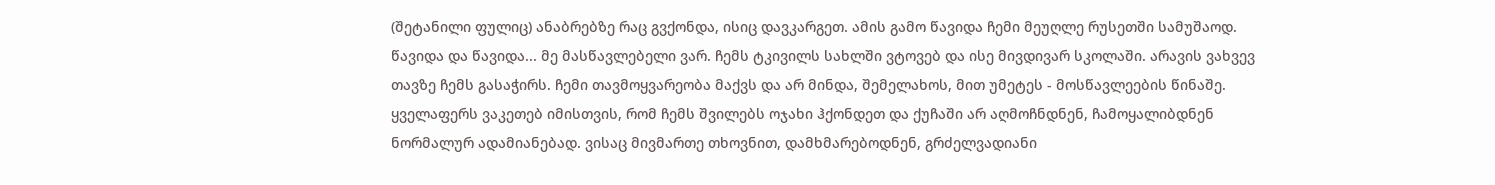(შეტანილი ფულიც) ანაბრებზე რაც გვქონდა, ისიც დავკარგეთ. ამის გამო წავიდა ჩემი მეუღლე რუსეთში სამუშაოდ. წავიდა და წავიდა... მე მასწავლებელი ვარ. ჩემს ტკივილს სახლში ვტოვებ და ისე მივდივარ სკოლაში. არავის ვახვევ თავზე ჩემს გასაჭირს. ჩემი თავმოყვარეობა მაქვს და არ მინდა, შემელახოს, მით უმეტეს - მოსწავლეების წინაშე. ყველაფერს ვაკეთებ იმისთვის, რომ ჩემს შვილებს ოჯახი ჰქონდეთ და ქუჩაში არ აღმოჩნდნენ, ჩამოყალიბდნენ ნორმალურ ადამიანებად. ვისაც მივმართე თხოვნით, დამხმარებოდნენ, გრძელვადიანი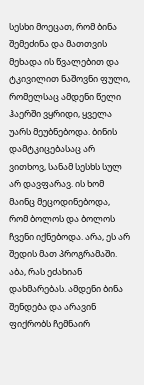სესხი მოეცათ, რომ ბინა შემეძინა და მათთვის მეხადა ის წვალებით და ტკივილით ნაშოვნი ფული, რომელსაც ამდენი წელი ჰაერში ვყრიდი, ყველა უარს მეუბნებოდა. ბინის დამტკიცებასაც არ ვითხოვ, სანამ სესხს სულ არ დავფარავ. ის ხომ მაინც მეცოდინებოდა, რომ ბოლოს და ბოლოს ჩვენი იქნებოდა. არა, ეს არ შედის მათ პროგრამაში. აბა, რას ეძახიან დახმარებას. ამდენი ბინა შენდება და არავინ ფიქრობს ჩემნაირ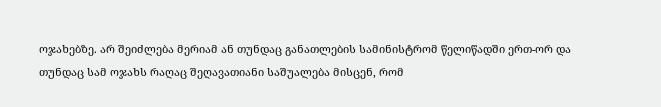ოჯახებზე. არ შეიძლება მერიამ ან თუნდაც განათლების სამინისტრომ წელიწადში ერთ-ორ და თუნდაც სამ ოჯახს რაღაც შეღავათიანი საშუალება მისცენ, რომ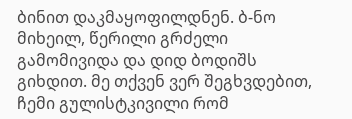ბინით დაკმაყოფილდნენ. ბ-ნო მიხეილ, წერილი გრძელი გამომივიდა და დიდ ბოდიშს გიხდით. მე თქვენ ვერ შეგხვდებით, ჩემი გულისტკივილი რომ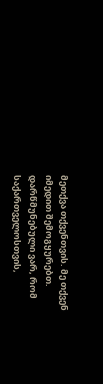მეთქვა თქვენთვის. მე თქვენ იმედით შემოგყურებთ. დარწმუნებული ვარ, რომ საქართველოსთვის,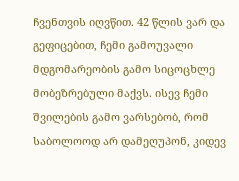ჩვენთვის იღვწით. 42 წლის ვარ და გეფიცებით, ჩემი გამოუვალი მდგომარეობის გამო სიცოცხლე მობეზრებული მაქვს. ისევ ჩემი შვილების გამო ვარსებობ, რომ საბოლოოდ არ დამეღუპონ, კიდევ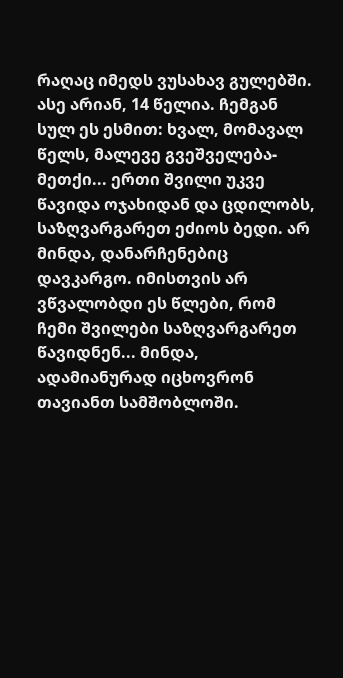რაღაც იმედს ვუსახავ გულებში. ასე არიან, 14 წელია. ჩემგან სულ ეს ესმით: ხვალ, მომავალ წელს, მალევე გვეშველება-მეთქი... ერთი შვილი უკვე წავიდა ოჯახიდან და ცდილობს, საზღვარგარეთ ეძიოს ბედი. არ მინდა, დანარჩენებიც დავკარგო. იმისთვის არ ვწვალობდი ეს წლები, რომ ჩემი შვილები საზღვარგარეთ წავიდნენ... მინდა, ადამიანურად იცხოვრონ თავიანთ სამშობლოში.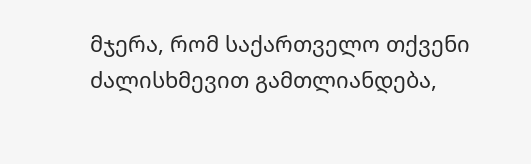მჯერა, რომ საქართველო თქვენი ძალისხმევით გამთლიანდება,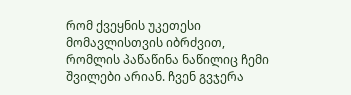რომ ქვეყნის უკეთესი მომავლისთვის იბრძვით, რომლის პაწაწინა ნაწილიც ჩემი შვილები არიან. ჩვენ გვჯერა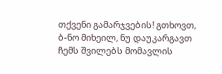თქვენი გამარჯვების! გთხოვთ, ბ-ნო მიხეილ, ნუ დაუკარგავთ ჩემს შვილებს მომავლის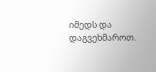იმედს და დაგვეხმაროთ.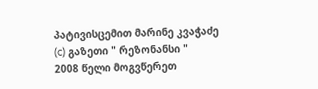პატივისცემით მარინე კვაჭაძე
(c) გაზეთი " რეზონანსი "
2008 წელი მოგვწერეთ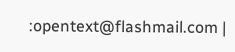:opentext@flashmail.com |